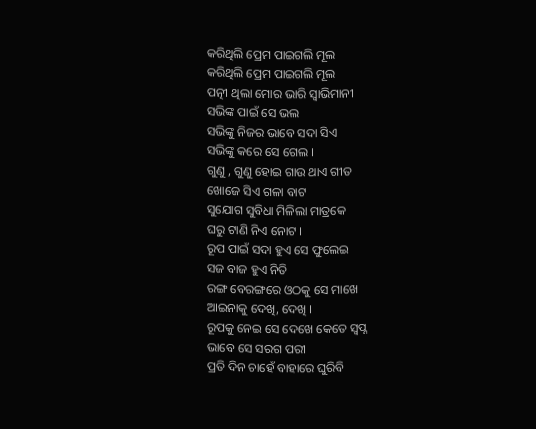କରିଥିଲି ପ୍ରେମ ପାଇଗଲି ମୂଲ
କରିଥିଲି ପ୍ରେମ ପାଇଗଲି ମୂଲ
ପତ୍ନୀ ଥିଲା ମୋର ଭାରି ସ୍ବାଭିମାନୀ
ସଭିଙ୍କ ପାଇଁ ସେ ଭଲ
ସଭିଙ୍କୁ ନିଜର ଭାବେ ସଦା ସିଏ
ସଭିଙ୍କୁ କରେ ସେ ଗେଲ ।
ଗୁଣୁ , ଗୁଣୁ ହୋଇ ଗାଉ ଥାଏ ଗୀତ
ଖୋଜେ ସିଏ ଗଳା ବାଟ
ସୁଯୋଗ ସୁବିଧା ମିଳିଲା ମାତ୍ରକେ
ଘରୁ ଟାଣି ନିଏ ନୋଟ ।
ରୂପ ପାଇଁ ସଦା ହୁଏ ସେ ଫୁଲେଇ
ସଜ ବାଜ ହୁଏ ନିତି
ରଙ୍ଗ ବେରଙ୍ଗରେ ଓଠକୁ ସେ ମାଖେ
ଆଇନାକୁ ଦେଖି, ଦେଖି ।
ରୂପକୁ ନେଇ ସେ ଦେଖେ କେତେ ସ୍ୱପ୍ନ
ଭାବେ ସେ ସରଗ ପରୀ
ପ୍ରତି ଦିନ ଚାହେଁ ବାହାରେ ଘୁରିବି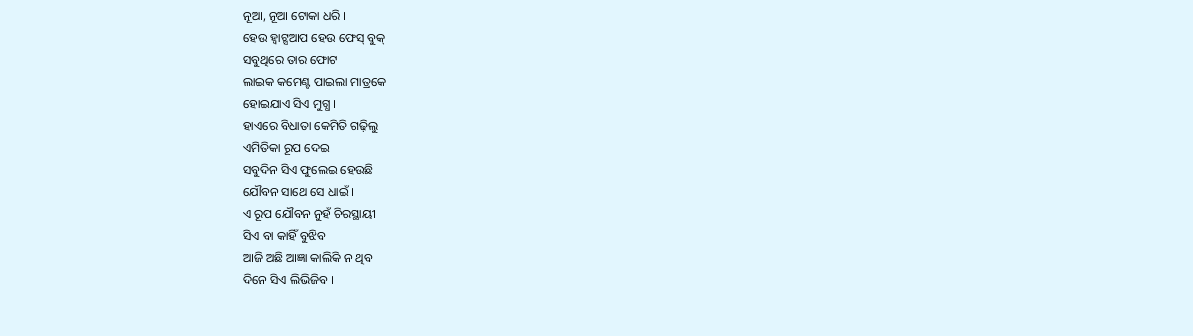ନୂଆ, ନୂଆ ଟୋକା ଧରି ।
ହେଉ ହ୍ଵାଟ୍ସଆପ ହେଉ ଫେସ୍ ବୁକ୍
ସବୁଥିରେ ତାର ଫୋଟ
ଲାଇକ କମେଣ୍ଟ ପାଇଲା ମାତ୍ରକେ
ହୋଇଯାଏ ସିଏ ମୁଗ୍ଧ ।
ହାଏରେ ବିଧାତା କେମିତି ଗଢ଼ିଲୁ
ଏମିତିକା ରୂପ ଦେଇ
ସବୁଦିନ ସିଏ ଫୁଲେଇ ହେଉଛି
ଯୌବନ ସାଥେ ସେ ଧାଇଁ ।
ଏ ରୂପ ଯୌବନ ନୁହଁ ଚିରସ୍ଥାୟୀ
ସିଏ ବା କାହିଁ ବୁଝିବ
ଆଜି ଅଛି ଆଜ୍ଞା କାଲିକି ନ ଥିବ
ଦିନେ ସିଏ ଲିଭିଜିବ ।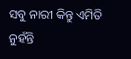ସବୁ ନାରୀ କିନ୍ତୁ ଏମିତି ନୁହଁନ୍ତି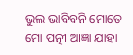ଭୁଲ ଭାବିବନି ମୋତେ
ମୋ ପତ୍ନୀ ଆଜ୍ଞା ଯାହା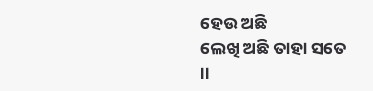ହେଉ ଅଛି
ଲେଖି ଅଛି ତାହା ସତେ ।।